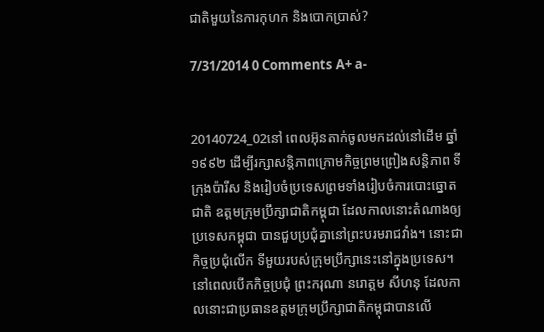ជាតិមួយនៃការកុហក និងបោកប្រាស់?

7/31/2014 0 Comments A+ a-


20140724_02នៅ ពេលអ៊ុនតាក់ចូលមកដល់នៅដើម ឆ្នាំ១៩៩២ ដើម្បីរក្សាសន្តិភាពក្រោមកិច្ចព្រមព្រៀងសន្តិភាព ទីក្រុងប៉ារីស និងរៀបចំប្រទេសព្រមទាំងរៀបចំការបោះឆ្នោតជាតិ ឧត្តមក្រុមប្រឹក្សាជាតិកម្ពុជា ដែលកាលនោះតំណាងឲ្យប្រទេសកម្ពុជា បានជួបប្រជុំគ្នានៅព្រះបរមរាជវាំង។ នោះជាកិច្ចប្រជុំលើក ទីមួយរបស់ក្រុមប្រឹក្សានេះនៅក្នុងប្រទេស។
នៅពេលបើកកិច្ចប្រជុំ ព្រះករុណា នរោត្តម សីហនុ ដែលកាលនោះជាប្រធានឧត្តមក្រុមប្រឹក្សាជាតិកម្ពុជាបានលើ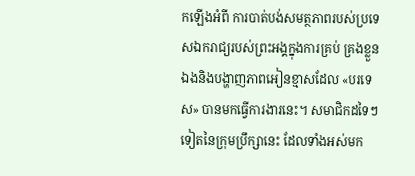កឡើងអំពី ការបាត់បង់សមត្ថភាពរបស់ប្រទេសឯករាជ្យរបស់ព្រះអង្គក្នុងការគ្រប់ គ្រងខ្លួនឯងនិងបង្ហាញភាពអៀនខ្មាសដែល «បរទេស» បានមកធ្វើការងារនេះ។ សមាជិកដទៃៗទៀតនៃក្រុមប្រឹក្សានេះ ដែលទាំងអស់មក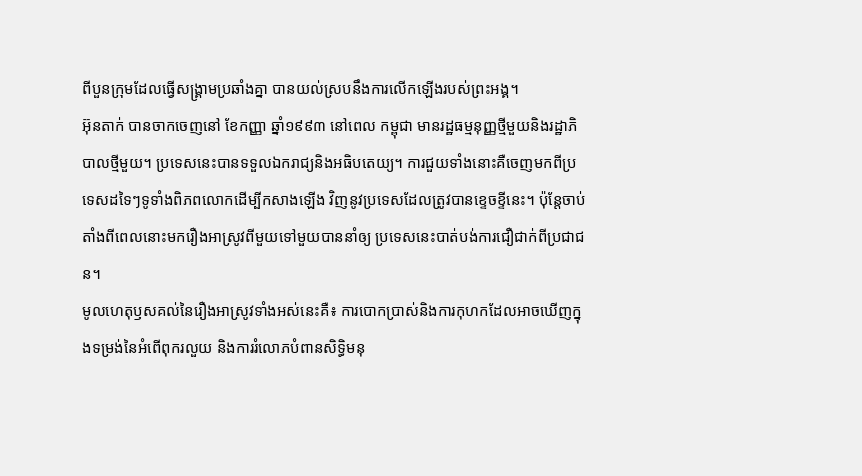ពីបួនក្រុមដែលធ្វើសង្គ្រាមប្រឆាំងគ្នា បានយល់ស្របនឹងការលើកឡើងរបស់ព្រះអង្គ។
អ៊ុនតាក់ បានចាកចេញនៅ ខែកញ្ញា ឆ្នាំ១៩៩៣ នៅពេល កម្ពុជា មានរដ្ឋធម្មនុញ្ញថ្មីមួយនិងរដ្ឋាភិបាលថ្មីមួយ។ ប្រទេសនេះបានទទួលឯករាជ្យនិងអធិបតេយ្យ។ ការជួយទាំងនោះគឺចេញមកពីប្រទេសដទៃៗទូទាំងពិភពលោកដើម្បីកសាងឡើង វិញនូវប្រទេសដែលត្រូវបានខ្ទេចខ្ទីនេះ។ ប៉ុន្តែចាប់តាំងពីពេលនោះមករឿងអាស្រូវពីមួយទៅមួយបាននាំឲ្យ ប្រទេសនេះបាត់បង់ការជឿជាក់ពីប្រជាជន។
មូលហេតុឫសគល់នៃរឿងអាស្រូវទាំងអស់នេះគឺ៖ ការបោកប្រាស់និងការកុហកដែលអាចឃើញក្នុងទម្រង់នៃអំពើពុករលួយ និងការរំលោភបំពានសិទ្ធិមនុ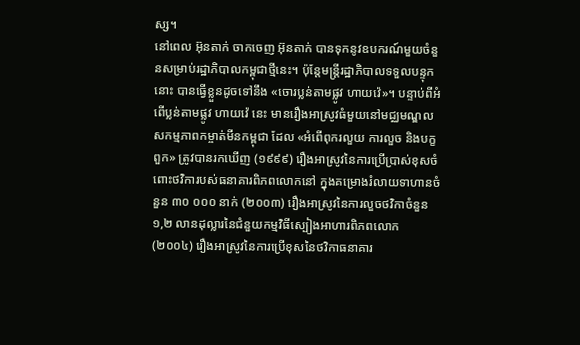ស្ស។
នៅពេល អ៊ុនតាក់ ចាកចេញ អ៊ុនតាក់ បានទុកនូវឧបករណ៍មួយចំនួនសម្រាប់រដ្ឋាភិបាលកម្ពុជាថ្មីនេះ។ ប៉ុន្តែមន្រ្តីរដ្ឋាភិបាលទទួលបន្ទុកនោះ បានធ្វើខ្លួនដូចទៅនឹង «ចោរប្លន់តាមផ្លូវ ហាយវ៉េ»។ បន្ទាប់ពីអំពើប្លន់តាមផ្លូវ ហាយវ៉េ នេះ មានរឿងអាស្រូវធំមួយនៅមជ្ឈមណ្ឌលសកម្មភាពកម្ចាត់មីនកម្ពុជា ដែល «អំពើពុករលួយ ការលួច និងបក្ខពួក» ត្រូវបានរកឃើញ (១៩៩៩) រឿងអាស្រូវនៃការប្រើប្រាស់ខុសចំពោះថវិការបស់ធនាគារពិភពលោកនៅ ក្នុងគម្រោងរំលាយទាហានចំនួន ៣០ ០០០ នាក់ (២០០៣) រឿងអាស្រូវនៃការលួចថវិកាចំនួន ១,២ លានដុល្លារនៃជំនួយកម្មវិធីស្បៀងអាហារពិភពលោក (២០០៤) រឿងអាស្រូវនៃការប្រើខុសនៃថវិកាធនាគារ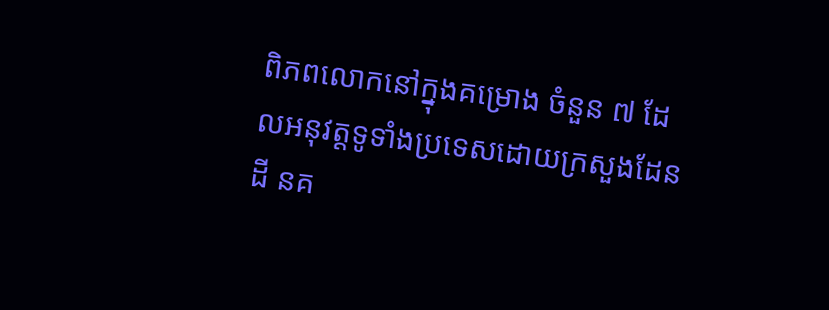ពិភពលោកនៅក្នុងគម្រោង ចំនួន ៧ ដែលអនុវត្តទូទាំងប្រទេសដោយក្រសួងដែនដី នគ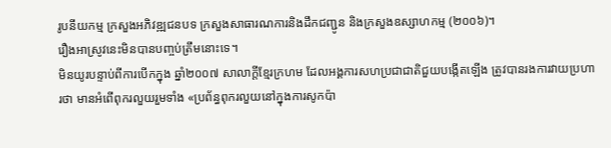រូបនីយកម្ម ក្រសួងអភិវឌ្ឍជនបទ ក្រសួងសាធារណការនិងដឹកជញ្ជូន និងក្រសួងឧស្សាហកម្ម (២០០៦)។
រឿងអាស្រូវនេះមិនបានបញ្ចប់ត្រឹមនោះទេ។
មិនយូរបន្ទាប់ពីការបើកក្នុង ឆ្នាំ២០០៧ សាលាក្តីខ្មែរក្រហម ដែលអង្គការសហប្រជាជាតិជួយបង្កើតឡើង ត្រូវបានរងការវាយប្រហារថា មានអំពើពុករលួយរួមទាំង «ប្រព័ន្ធពុករលួយនៅក្នុងការសូកប៉ា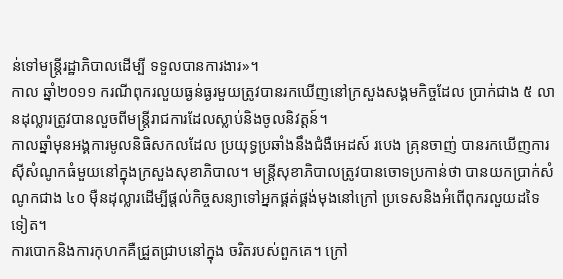ន់ទៅមន្រ្តីរដ្ឋាភិបាលដើម្បី ទទួលបានការងារ»។
កាល ឆ្នាំ២០១១ ករណីពុករលួយធ្ងន់ធ្ងរមួយត្រូវបានរកឃើញនៅក្រសួងសង្គមកិច្ចដែល ប្រាក់ជាង ៥ លានដុល្លារត្រូវបានលួចពីមន្រ្តីរាជការដែលស្លាប់និងចូលនិវត្តន៍។
កាលឆ្នាំមុនអង្គការមូលនិធិសកលដែល ប្រយុទ្ធប្រឆាំងនឹងជំងឺអេដស៍ របេង គ្រុនចាញ់ បានរកឃើញការស៊ីសំណូកធំមួយនៅក្នុងក្រសួងសុខាភិបាល។ មន្រ្តីសុខាភិបាលត្រូវបានចោទប្រកាន់ថា បានយកប្រាក់សំណូកជាង ៤០ ម៉ឺនដុល្លារដើម្បីផ្តល់កិច្ចសន្យាទៅអ្នកផ្គត់ផ្គង់មុងនៅក្រៅ ប្រទេសនិងអំពើពុករលួយដទៃទៀត។
ការបោកនិងការកុហកគឺជ្រួតជ្រាបនៅក្នុង ចរិតរបស់ពួកគេ។ ក្រៅ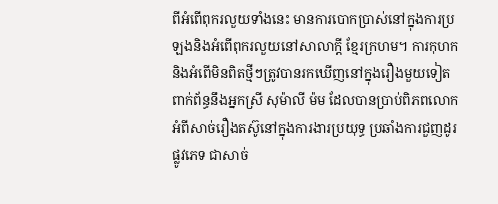ពីអំពើពុករលួយទាំងនេះ មានការបោកប្រាស់នៅក្នុងការប្រឡងនិងអំពើពុករលួយនៅសាលាក្តី ខ្មែរក្រហម។ ការកុហកនិងអំពើមិនពិតថ្មីៗត្រូវបានរកឃើញនៅក្នុងរឿងមួយទៀត ពាក់ព័ន្ធនឹងអ្នកស្រី សុម៉ាលី ម៉ម ដែលបានប្រាប់ពិភពលោកអំពីសាច់រឿងតស៊ូនៅក្នុងការងារប្រយុទ្ធ ប្រឆាំងការជួញដូរផ្លូវភេទ ជាសាច់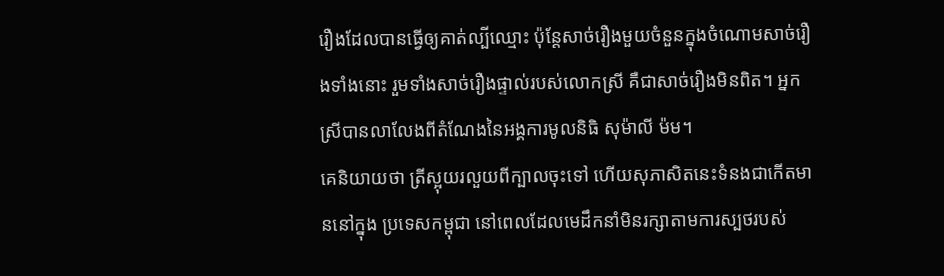រឿងដែលបានធ្វើឲ្យគាត់ល្បីឈ្មោះ ប៉ុន្តែសាច់រឿងមួយចំនួនក្នុងចំណោមសាច់រឿងទាំងនោះ រួមទាំងសាច់រឿងផ្ទាល់របស់លោកស្រី គឺជាសាច់រឿងមិនពិត។ អ្នកស្រីបានលាលែងពីតំណែងនៃអង្គការមូលនិធិ សុម៉ាលី ម៉ម។
គេនិយាយថា ត្រីស្អុយរលួយពីក្បាលចុះទៅ ហើយសុភាសិតនេះទំនងជាកើតមាននៅក្នុង ប្រទេសកម្ពុជា នៅពេលដែលមេដឹកនាំមិនរក្សាតាមការស្បថរបស់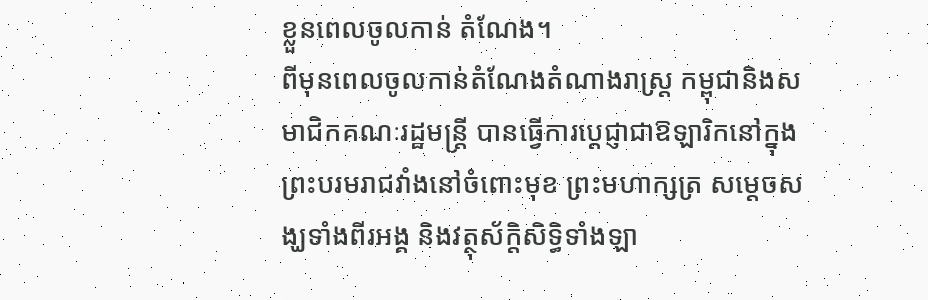ខ្លួនពេលចូលកាន់ តំណែង។
ពីមុនពេលចូលកាន់តំណែងតំណាងរាស្រ្ត កម្ពុជានិងសមាជិកគណៈរដ្ឋមន្រ្តី បានធ្វើការប្តេជ្ញាជាឱឡារិកនៅក្នុងព្រះបរមរាជវាំងនៅចំពោះមុខ ព្រះមហាក្សត្រ សម្តេចសង្ឃទាំងពីរអង្គ និងវត្ថុស័ក្តិសិទ្ធិទាំងឡា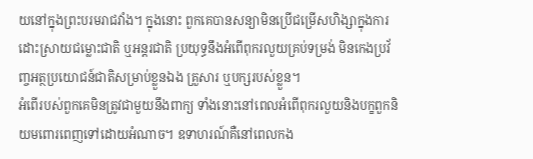យនៅក្នុងព្រះបរមរាជវាំង។ ក្នុងនោះ ពួកគេបានសន្យាមិនប្រើជម្រើសហិង្សាក្នុងការដោះស្រាយជម្លោះជាតិ ឬអន្តរជាតិ ប្រយុទ្ធនឹងអំពើពុករលួយគ្រប់ទម្រង់ មិនកេងប្រវ័ញ្ចអត្ថប្រយោជន៍ជាតិសម្រាប់ខ្លួនឯង គ្រួសារ ឬបក្សរបស់ខ្លួន។
អំពើរបស់ពួកគេមិនត្រូវជាមួយនឹងពាក្យ ទាំងនោះនៅពេលអំពើពុករលួយនិងបក្ខពួកនិយមពោរពេញទៅដោយអំណាច។ ឧទាហរណ៍គឺនៅពេលកង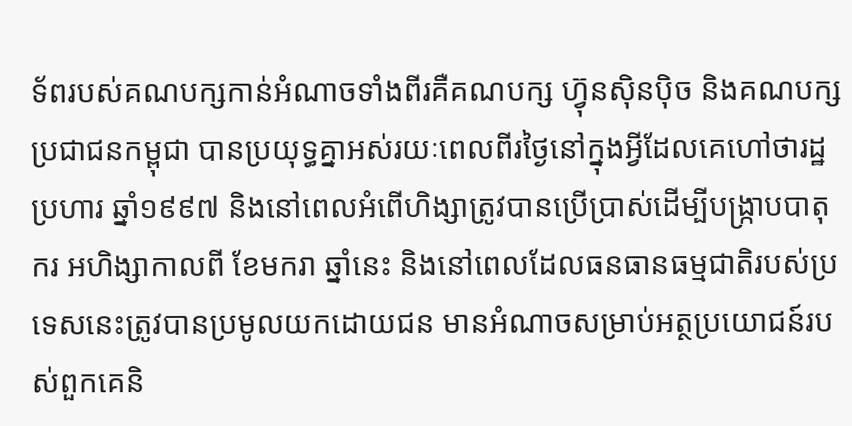ទ័ពរបស់គណបក្សកាន់អំណាចទាំងពីរគឺគណបក្ស ហ៊្វុនស៊ិនប៉ិច និងគណបក្សប្រជាជនកម្ពុជា បានប្រយុទ្ធគ្នាអស់រយៈពេលពីរថ្ងៃនៅក្នុងអ្វីដែលគេហៅថារដ្ឋ ប្រហារ ឆ្នាំ១៩៩៧ និងនៅពេលអំពើហិង្សាត្រូវបានប្រើប្រាស់ដើម្បីបង្ក្រាបបាតុករ អហិង្សាកាលពី ខែមករា ឆ្នាំនេះ និងនៅពេលដែលធនធានធម្មជាតិរបស់ប្រទេសនេះត្រូវបានប្រមូលយកដោយជន មានអំណាចសម្រាប់អត្ថប្រយោជន៍របស់ពួកគេនិ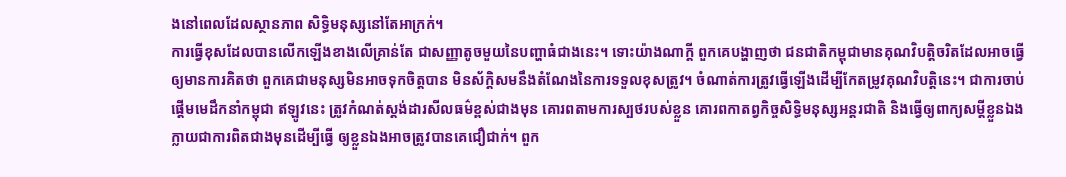ងនៅពេលដែលស្ថានភាព សិទ្ធិមនុស្សនៅតែអាក្រក់។
ការធ្វើខុសដែលបានលើកឡើងខាងលើគ្រាន់តែ ជាសញ្ញាតូចមួយនៃបញ្ហាធំជាងនេះ។ ទោះយ៉ាងណាក្តី ពួកគេបង្ហាញថា ជនជាតិកម្ពុជាមានគុណវិបត្តិចរិតដែលអាចធ្វើឲ្យមានការគិតថា ពួកគេជាមនុស្សមិនអាចទុកចិត្តបាន មិនស័ក្តិសមនឹងតំណែងនៃការទទួលខុសត្រូវ។ ចំណាត់ការត្រូវធ្វើឡើងដើម្បីកែតម្រូវគុណវិបត្តិនេះ។ ជាការចាប់ផ្តើមមេដឹកនាំកម្ពុជា ឥឡូវនេះ ត្រូវកំណត់ស្តង់ដារសីលធម៌ខ្ពស់ជាងមុន គោរពតាមការស្បថរបស់ខ្លួន គោរពកាតព្វកិច្ចសិទ្ធិមនុស្សអន្តរជាតិ និងធ្វើឲ្យពាក្យសម្តីខ្លួនឯងក្លាយជាការពិតជាងមុនដើម្បីធ្វើ ឲ្យខ្លួនឯងអាចត្រូវបានគេជឿជាក់។ ពួក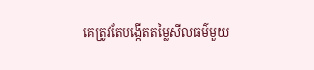គេត្រូវតែបង្កើតតម្លៃសីលធម៌មួយ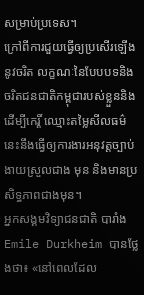សម្រាប់ប្រទេស។
ក្រៅពីការជួយធ្វើឲ្យប្រសើរឡើងនូវចរិត លក្ខណៈនៃបែបបទនិងចរិតជនជាតិកម្ពុជារបស់ខ្លួននិងដើម្បីកេរ្តិ៍ ឈ្មោះតម្លៃសីលធម៌នេះនឹងធ្វើឲ្យការងារអនុវត្តច្បាប់ងាយស្រួលជាង មុន និងមានប្រសិទ្ធភាពជាងមុន។
អ្នកសង្គមវិទ្យាជនជាតិ បារាំង Emile Durkheim បានថ្លែងថា៖ «នៅពេលដែល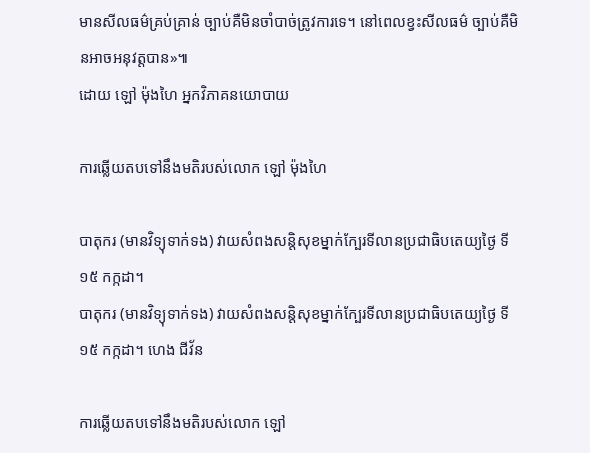មានសីលធម៌គ្រប់គ្រាន់ ច្បាប់គឺមិនចាំបាច់ត្រូវការទេ។ នៅពេលខ្វះសីលធម៌ ច្បាប់គឺមិនអាចអនុវត្តបាន»៕
ដោយ ឡៅ ម៉ុងហៃ អ្នកវិភាគនយោបាយ

ការឆ្លើយតបទៅនឹងមតិរបស់លោក ឡៅ ម៉ុងហៃ

បាតុករ (មានវិទ្យុទាក់ទង) វាយសំពងសន្តិសុខម្នាក់ក្បែរទីលានប្រជាធិបតេយ្យថ្ងៃ ទី១៥ កក្កដា។
បាតុករ (មានវិទ្យុទាក់ទង) វាយសំពងសន្តិសុខម្នាក់ក្បែរទីលានប្រជាធិបតេយ្យថ្ងៃ ទី១៥ កក្កដា។ ហេង ជីវ័ន

ការឆ្លើយតបទៅនឹងមតិរបស់លោក ឡៅ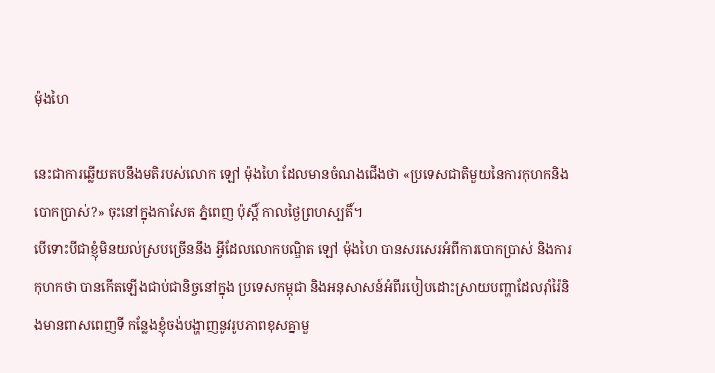ម៉ុងហៃ

នេះជាការឆ្លើយតបនឹងមតិរបស់លោក ឡៅ ម៉ុងហៃ ដែលមានចំណងជើងថា «ប្រទេសជាតិមួយនៃការកុហកនិងបោកប្រាស់?» ចុះនៅក្នុងកាសែត ភ្នំពេញ ប៉ុស្តិ៍ កាលថ្ងៃព្រហស្បតិ៍។
បើទោះបីជាខ្ញុំមិនយល់ស្របច្រើននឹង អ្វីដែលលោកបណ្ឌិត ឡៅ ម៉ុងហៃ បានសរសេរអំពីការបោកប្រាស់ និងការកុហកថា បានកើតឡើងជាប់ជានិច្ចនៅក្នុង ប្រទេសកម្ពុជា និងអនុសាសន៍អំពីរបៀបដោះស្រាយបញ្ហាដែលរ៉ាំរ៉ៃនិងមានពាសពេញទី កន្លែងខ្ញុំចង់បង្ហាញនូវរូបភាពខុសគ្នាមួ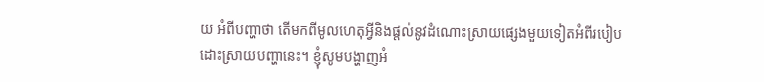យ អំពីបញ្ហាថា តើមកពីមូលហេតុអ្វីនិងផ្តល់នូវដំណោះស្រាយផ្សេងមួយទៀតអំពីរបៀប ដោះស្រាយបញ្ហានេះ។ ខ្ញុំសូមបង្ហាញអំ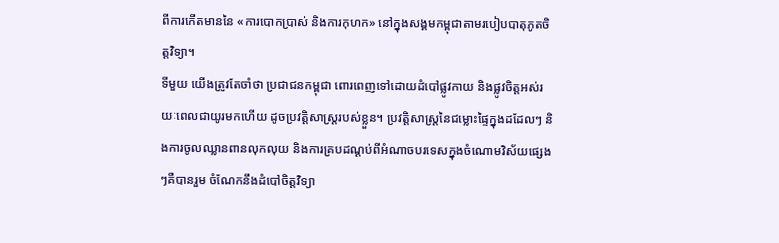ពីការកើតមាននៃ «ការបោកប្រាស់ និងការកុហក» នៅក្នុងសង្គមកម្ពុជាតាមរបៀបបាតុភូតចិត្តវិទ្យា។
ទីមួយ យើងត្រូវតែចាំថា ប្រជាជនកម្ពុជា ពោរពេញទៅដោយដំបៅផ្លូវកាយ និងផ្លូវចិត្តអស់រយៈពេលជាយូរមកហើយ ដូចប្រវត្តិសាស្រ្តរបស់ខ្លួន។ ប្រវត្តិសាស្រ្តនៃជម្លោះផ្ទៃក្នុងដដែលៗ និងការចូលឈ្លានពានលុកលុយ និងការគ្របដណ្តប់ពីអំណាចបរទេសក្នុងចំណោមវិស័យផ្សេងៗគឺបានរួម ចំណែកនឹងដំបៅចិត្តវិទ្យា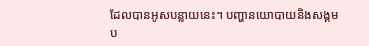ដែលបានអូសបន្លាយនេះ។ បញ្ហានយោបាយនិងសង្គមប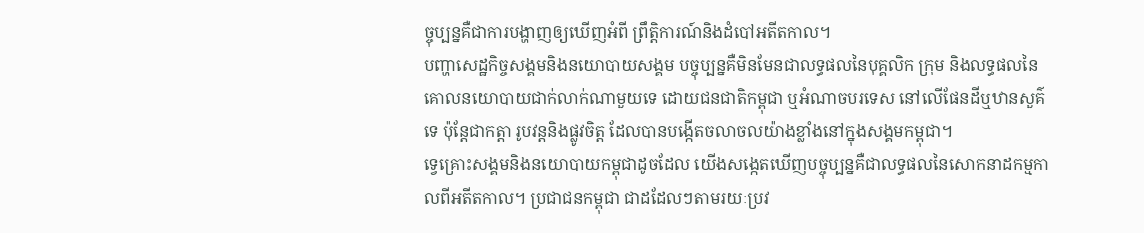ច្ចុប្បន្នគឺជាការបង្ហាញឲ្យឃើញអំពី ព្រឹត្តិការណ៍និងដំបៅអតីតកាល។
បញ្ហាសេដ្ឋកិច្ចសង្គមនិងនយោបាយសង្គម បច្ចុប្បន្នគឺមិនមែនជាលទ្ធផលនៃបុគ្គលិក ក្រុម និងលទ្ធផលនៃគោលនយោបាយជាក់លាក់ណាមួយទេ ដោយជនជាតិកម្ពុជា ឬអំណាចបរទេស នៅលើផែនដីឬឋានសួគ៌ទេ ប៉ុន្តែជាកត្តា រូបវន្តនិងផ្លូវចិត្ត ដែលបានបង្កើតចលាចលយ៉ាងខ្លាំងនៅក្នុងសង្គមកម្ពុជា។
ទ្វេគ្រោះសង្គមនិងនយោបាយកម្ពុជាដូចដែល យើងសង្កេតឃើញបច្ចុប្បន្នគឺជាលទ្ធផលនៃសោកនាដកម្មកាលពីអតីតកាល។ ប្រជាជនកម្ពុជា ជាដដែលៗតាមរយៈប្រវ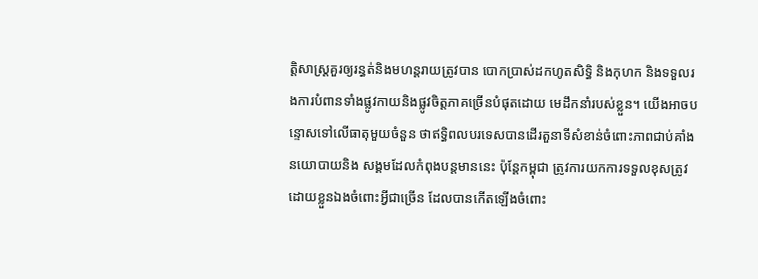ត្តិសាស្រ្តគួរឲ្យរន្ធត់និងមហន្តរាយត្រូវបាន បោកប្រាស់ដកហូតសិទ្ធិ និងកុហក និងទទួលរងការបំពានទាំងផ្លូវកាយនិងផ្លូវចិត្តភាគច្រើនបំផុតដោយ មេដឹកនាំរបស់ខ្លួន។ យើងអាចបន្ទោសទៅលើធាតុមួយចំនួន ថាឥទ្ធិពលបរទេសបានដើរតួនាទីសំខាន់ចំពោះភាពជាប់គាំងនយោបាយនិង សង្គមដែលកំពុងបន្តមាននេះ ប៉ុន្តែកម្ពុជា ត្រូវការយកការទទួលខុសត្រូវដោយខ្លួនឯងចំពោះអ្វីជាច្រើន ដែលបានកើតឡើងចំពោះ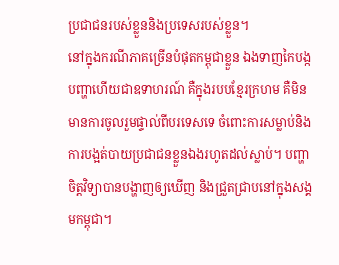ប្រជាជនរបស់ខ្លួននិងប្រទេសរបស់ខ្លួន។
នៅក្នុងករណីភាគច្រើនបំផុតកម្ពុជាខ្លួន ឯងទាញកៃបង្កបញ្ហាហើយជាឧទាហរណ៍ គឺក្នុងរបបខ្មែរក្រហម គឺមិនមានការចូលរួមផ្ទាល់ពីបរទេសទេ ចំពោះការសម្លាប់និងការបង្អត់បាយប្រជាជនខ្លួនឯងរហូតដល់ស្លាប់។ បញ្ហាចិត្តវិទ្យាបានបង្ហាញឲ្យឃើញ និងជ្រួតជ្រាបនៅក្នុងសង្គមកម្ពុជា។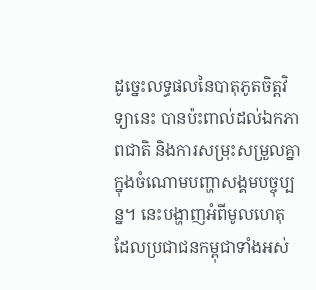ដូច្នេះលទ្ធផលនៃបាតុភូតចិត្តវិទ្យានេះ បានប៉ះពាល់ដល់ឯកភាពជាតិ និងការសម្រុះសម្រួលគ្នាក្នុងចំណោមបញ្ហាសង្គមបច្ចុប្បន្ន។ នេះបង្ហាញអំពីមូលហេតុ ដែលប្រជាជនកម្ពុជាទាំងអស់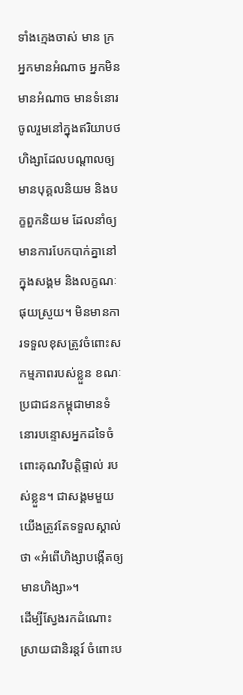ទាំងក្មេងចាស់ មាន ក្រ អ្នកមានអំណាច អ្នកមិនមានអំណាច មានទំនោរចូលរួមនៅក្នុងឥរិយាបថហិង្សាដែលបណ្តាលឲ្យមានបុគ្គលនិយម និងបក្ខពួកនិយម ដែលនាំឲ្យមានការបែកបាក់គ្នានៅក្នុងសង្គម និងលក្ខណៈផុយស្រួយ។ មិនមានការទទួលខុសត្រូវចំពោះសកម្មភាពរបស់ខ្លួន ខណៈប្រជាជនកម្ពុជាមានទំនោរបន្ទោសអ្នកដទៃចំពោះគុណវិបត្តិផ្ទាល់ របស់ខ្លួន។ ជាសង្គមមួយ យើងត្រូវតែទទួលស្គាល់ថា «អំពើហិង្សាបង្កើតឲ្យមានហិង្សា»។
ដើម្បីស្វែងរកដំណោះស្រាយជានិរន្តរ៍ ចំពោះប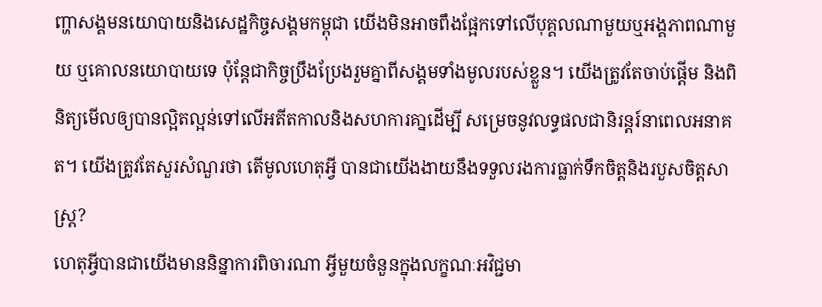ញ្ហាសង្គមនយោបាយនិងសេដ្ឋកិច្ចសង្គមកម្ពុជា យើងមិនអាចពឹងផ្អែកទៅលើបុគ្គលណាមួយឬអង្គភាពណាមួយ ឬគោលនយោបាយទេ ប៉ុន្តែជាកិច្ចប្រឹងប្រែងរួមគ្នាពីសង្គមទាំងមូលរបស់ខ្លួន។ យើងត្រូវតែចាប់ផ្តើម និងពិនិត្យមើលឲ្យបានល្អិតល្អន់ទៅលើអតីតកាលនិងសហការគា្នដើម្បី សម្រេចនូវលទ្ធផលជានិរន្តរ៍នាពេលអនាគត។ យើងត្រូវតែសួរសំណួរថា តើមូលហេតុអ្វី បានជាយើងងាយនឹងទទួលរងការធ្លាក់ទឹកចិត្តនិងរបួសចិត្តសាស្រ្ត?
ហេតុអ្វីបានជាយើងមាននិន្នាការពិចារណា អ្វីមួយចំនួនក្នុងលក្ខណៈអវិជ្ជមា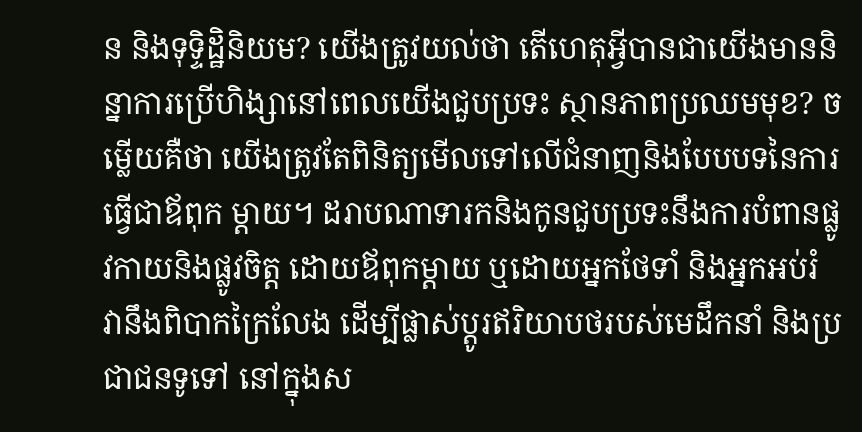ន និងទុទិ្ទដ្ឋិនិយម? យើងត្រូវយល់ថា តើហេតុអ្វីបានជាយើងមាននិន្នាការប្រើហិង្សានៅពេលយើងជួបប្រទះ ស្ថានភាពប្រឈមមុខ? ចម្លើយគឺថា យើងត្រូវតែពិនិត្យមើលទៅលើជំនាញនិងបែបបទនៃការធ្វើជាឪពុក ម្តាយ។ ដរាបណាទារកនិងកូនជួបប្រទះនឹងការបំពានផ្លូវកាយនិងផ្លូវចិត្ត ដោយឪពុកម្តាយ ឬដោយអ្នកថែទាំ និងអ្នកអប់រំ វានឹងពិបាកក្រៃលែង ដើម្បីផ្លាស់ប្តូរឥរិយាបថរបស់មេដឹកនាំ និងប្រជាជនទូទៅ នៅក្នុងស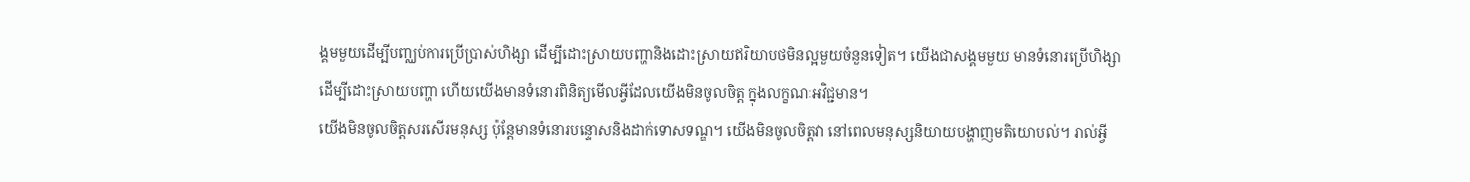ង្គមមួយដើម្បីបញ្ឈប់ការប្រើប្រាស់ហិង្សា ដើម្បីដោះស្រាយបញ្ហានិងដោះស្រាយឥរិយាបថមិនល្អមួយចំនួនទៀត។ យើងជាសង្គមមួយ មានទំនោរប្រើហិង្សា ដើម្បីដោះស្រាយបញ្ហា ហើយយើងមានទំនោរពិនិត្យមើលអ្វីដែលយើងមិនចូលចិត្ត ក្នុងលក្ខណៈអវិជ្ជមាន។
យើងមិនចូលចិត្តសរសើរមនុស្ស ប៉ុន្តែមានទំនោរបន្ទោសនិងដាក់ទោសទណ្ឌ។ យើងមិនចូលចិត្តវា នៅពេលមនុស្សនិយាយបង្ហាញមតិយោបល់។ រាល់អ្វី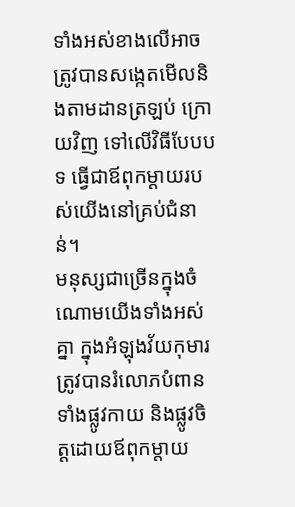ទាំងអស់ខាងលើអាចត្រូវបានសង្កេតមើលនិងតាមដានត្រឡប់ ក្រោយវិញ ទៅលើវិធីបែបបទ ធ្វើជាឪពុកម្តាយរបស់យើងនៅគ្រប់ជំនាន់។
មនុស្សជាច្រើនក្នុងចំណោមយើងទាំងអស់គ្នា ក្នុងអំឡុងវ័យកុមារត្រូវបានរំលោភបំពានទាំងផ្លូវកាយ និងផ្លូវចិត្តដោយឪពុកម្តាយ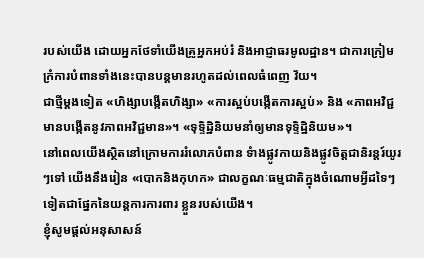របស់យើង ដោយអ្នកថែទាំយើងគ្រូអ្នកអប់រំ និងអាជ្ញាធរមូលដ្ឋាន។ ជាការក្រៀមក្រំការបំពានទាំងនេះបានបន្តមានរហូតដល់ពេលធំពេញ វ័យ។
ជាថ្មីម្តងទៀត «ហិង្សាបង្កើតហិង្សា» «ការស្អប់បង្កើតការស្អប់» និង «ភាពអវិជ្ជមានបង្កើតនូវភាពអវិជ្ជមាន»។ «ទុទ្ទិដ្ឋិនិយមនាំឲ្យមានទុទិ្ទដ្ឋិនិយម»។
នៅពេលយើងស្ថិតនៅក្រោមការរំលោភបំពាន ទំាងផ្លូវកាយនិងផ្លូវចិត្តជានិរន្តរ៍យូរៗទៅ យើងនឹងរៀន «បោកនិងកុហក» ជាលក្ខណៈធម្មជាតិក្នុងចំណោមអ្វីដទៃៗទៀតជាផ្នែកនៃយន្តការការពារ ខ្លួនរបស់យើង។
ខ្ញុំសូមផ្តល់អនុសាសន៍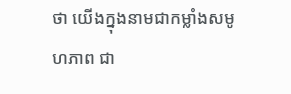ថា យើងក្នុងនាមជាកម្លាំងសមូហភាព ជា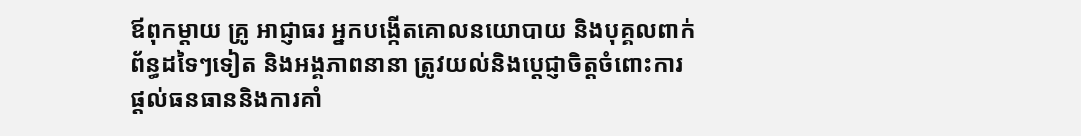ឪពុកម្តាយ គ្រូ អាជ្ញាធរ អ្នកបង្កើតគោលនយោបាយ និងបុគ្គលពាក់ព័ន្ធដទៃៗទៀត និងអង្គភាពនានា ត្រូវយល់និងប្តេជ្ញាចិត្តចំពោះការផ្តល់ធនធាននិងការគាំ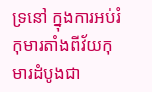ទ្រនៅ ក្នុងការអប់រំកុមារតាំងពីវ័យកុមារដំបូងជា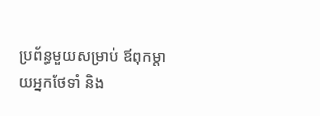ប្រព័ន្ធមួយសម្រាប់ ឪពុកម្តាយអ្នកថែទាំ និង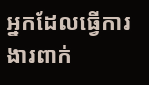អ្នកដែលធ្វើការងារពាក់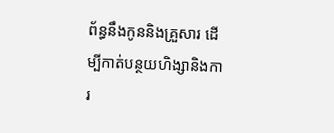ព័ន្ធនឹងកូននិងគ្រួសារ ដើម្បីកាត់បន្ថយហិង្សានិងការ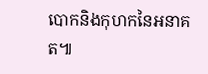បោកនិងកុហកនៃអនាគត៕